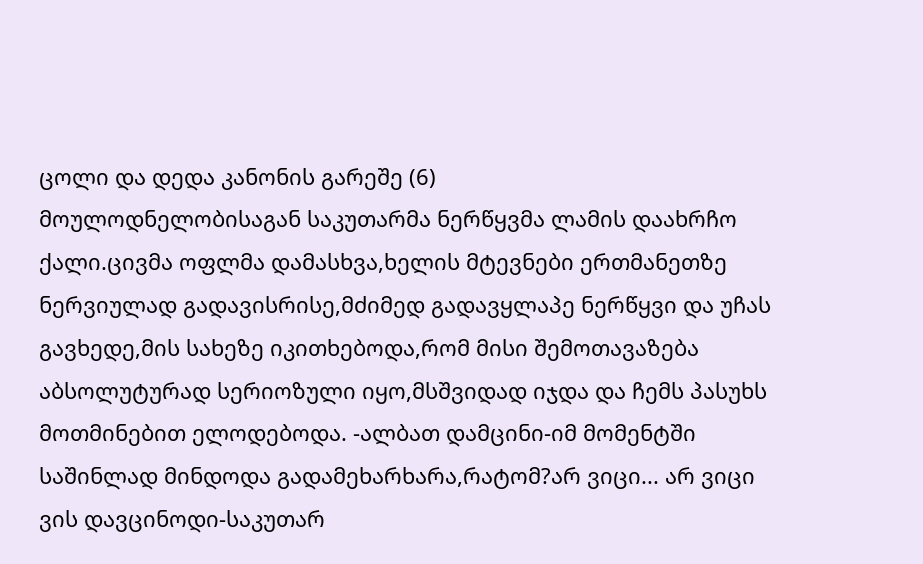ცოლი და დედა კანონის გარეშე (6)
მოულოდნელობისაგან საკუთარმა ნერწყვმა ლამის დაახრჩო ქალი.ცივმა ოფლმა დამასხვა,ხელის მტევნები ერთმანეთზე ნერვიულად გადავისრისე,მძიმედ გადავყლაპე ნერწყვი და უჩას გავხედე,მის სახეზე იკითხებოდა,რომ მისი შემოთავაზება აბსოლუტურად სერიოზული იყო,მსშვიდად იჯდა და ჩემს პასუხს მოთმინებით ელოდებოდა. -ალბათ დამცინი-იმ მომენტში საშინლად მინდოდა გადამეხარხარა,რატომ?არ ვიცი... არ ვიცი ვის დავცინოდი-საკუთარ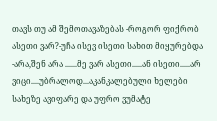თავს თუ ამ შემოთავაზებას -როგორ ფიქრობ ასეთი ვარ?-უჩა ისევ ისეთი სახით მიყურებდა -არა,შენ არა ......მე ვარ ასეთი.....ან ისეთი.....არ ვიცი....უბრალოდ...აკანკალებული ხელები სახეზე ავიფარე და უფრო ვუმატე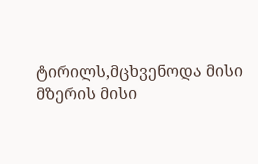ტირილს,მცხვენოდა მისი მზერის მისი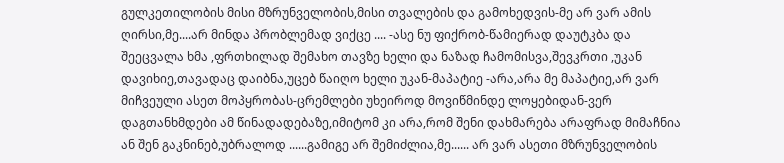გულკეთილობის მისი მზრუნველობის,მისი თვალების და გამოხედვის-მე არ ვარ ამის ღირსი,მე....არ მინდა პრობლემად ვიქცე .... -ასე ნუ ფიქრობ-წამიერად დაუტკბა და შეეცვალა ხმა ,ფრთხილად შემახო თავზე ხელი და ნაზად ჩამომისვა,შევკრთი ,უკან დავიხიე,თავადაც დაიბნა,უცებ წაიღო ხელი უკან-მაპატიე -არა,არა მე მაპატიე,არ ვარ მიჩვეული ასეთ მოპყრობას-ცრემლები უხეიროდ მოვიწმინდე ლოყებიდან-ვერ დაგთანხმდები ამ წინადადებაზე,იმიტომ კი არა,რომ შენი დახმარება არაფრად მიმაჩნია ან შენ გაკნინებ,უბრალოდ ......გამიგე არ შემიძლია,მე...... არ ვარ ასეთი მზრუნველობის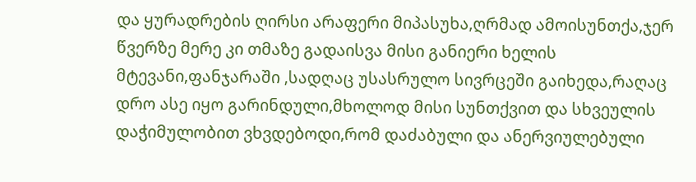და ყურადრების ღირსი არაფერი მიპასუხა,ღრმად ამოისუნთქა,ჯერ წვერზე მერე კი თმაზე გადაისვა მისი განიერი ხელის მტევანი,ფანჯარაში ,სადღაც უსასრულო სივრცეში გაიხედა,რაღაც დრო ასე იყო გარინდული,მხოლოდ მისი სუნთქვით და სხვეულის დაჭიმულობით ვხვდებოდი,რომ დაძაბული და ანერვიულებული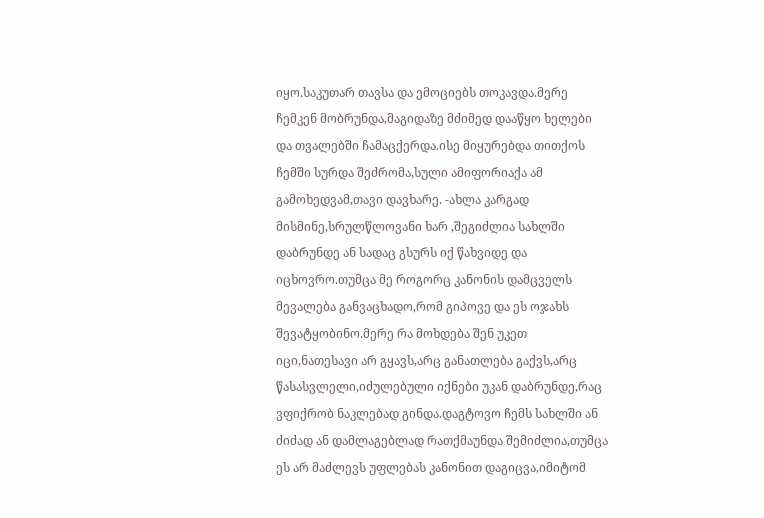იყო.საკუთარ თავსა და ემოციებს თოკავდა.მერე ჩემკენ მობრუნდა,მაგიდაზე მძიმედ დააწყო ხელები და თვალებში ჩამაცქერდა.ისე მიყურებდა თითქოს ჩემში სურდა შეძრომა,სული ამიფორიაქა ამ გამოხედვამ,თავი დავხარე. -ახლა კარგად მისმინე,სრულწლოვანი ხარ ,შეგიძლია სახლში დაბრუნდე ან სადაც გსურს იქ წახვიდე და იცხოვრო.თუმცა მე როგორც კანონის დამცველს მევალება განვაცხადო,რომ გიპოვე და ეს ოჯახს შევატყობინო.მერე რა მოხდება შენ უკეთ იცი,ნათესავი არ გყავს,არც განათლება გაქვს,არც წასასვლელი,იძულებული იქნები უკან დაბრუნდე,რაც ვფიქრობ ნაკლებად გინდა.დაგტოვო ჩემს სახლში ან ძიძად ან დამლაგებლად რათქმაუნდა შემიძლია,თუმცა ეს არ მაძლევს უფლებას კანონით დაგიცვა,იმიტომ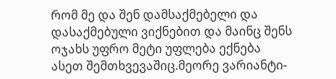რომ მე და შენ დამსაქმებელი და დასაქმებული ვიქნებით და მაინც შენს ოჯახს უფრო მეტი უფლება ექნება ასეთ შემთხვევაშიც.მეორე ვარიანტი-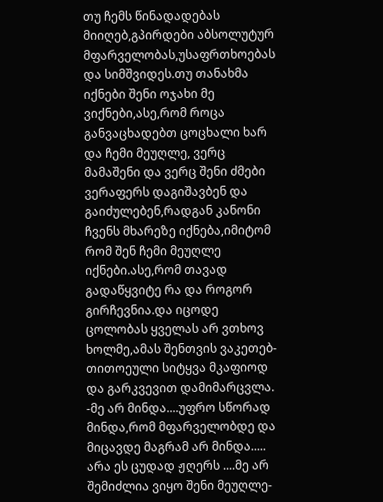თუ ჩემს წინადადებას მიიღებ,გპირდები აბსოლუტურ მფარველობას,უსაფრთხოებას და სიმშვიდეს.თუ თანახმა იქნები შენი ოჯახი მე ვიქნები,ასე,რომ როცა განვაცხადებთ ცოცხალი ხარ და ჩემი მეუღლე, ვერც მამაშენი და ვერც შენი ძმები ვერაფერს დაგიშავბენ და გაიძულებენ,რადგან კანონი ჩვენს მხარეზე იქნება,იმიტომ რომ შენ ჩემი მეუღლე იქნები.ასე,რომ თავად გადაწყვიტე რა და როგორ გირჩევნია.და იცოდე ცოლობას ყველას არ ვთხოვ ხოლმე,ამას შენთვის ვაკეთებ-თითოეული სიტყვა მკაფიოდ და გარკვევით დამიმარცვლა. -მე არ მინდა....უფრო სწორად მინდა,რომ მფარველობდე და მიცავდე მაგრამ არ მინდა..... არა ეს ცუდად ჟღერს ....მე არ შემიძლია ვიყო შენი მეუღლე-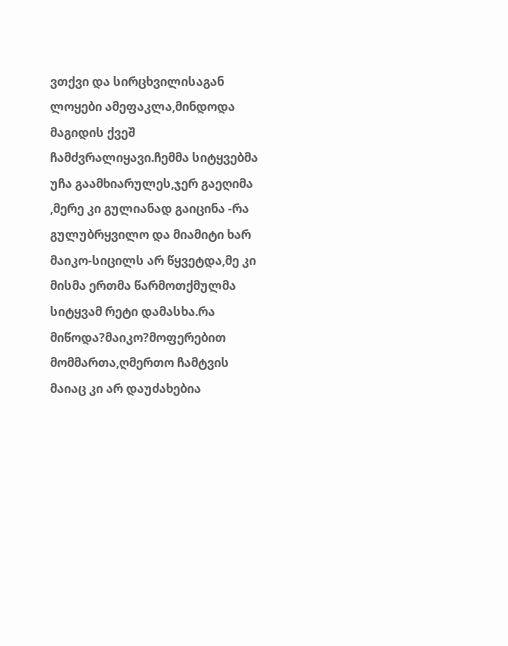ვთქვი და სირცხვილისაგან ლოყები ამეფაკლა,მინდოდა მაგიდის ქვეშ ჩამძვრალიყავი.ჩემმა სიტყვებმა უჩა გაამხიარულეს,ჯერ გაეღიმა ,მერე კი გულიანად გაიცინა -რა გულუბრყვილო და მიამიტი ხარ მაიკო-სიცილს არ წყვეტდა,მე კი მისმა ერთმა წარმოთქმულმა სიტყვამ რეტი დამასხა.რა მიწოდა?მაიკო?მოფერებით მომმართა,ღმერთო ჩამტვის მაიაც კი არ დაუძახებია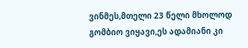ვინმეს,მთელი 23 წელი მხოლოდ გომბიო ვიყავი,ეს ადამიანი კი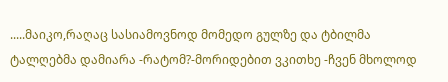.....მაიკო,რაღაც სასიამოვნოდ მომედო გულზე და ტბილმა ტალღებმა დამიარა -რატომ?-მორიდებით ვკითხე -ჩვენ მხოლოდ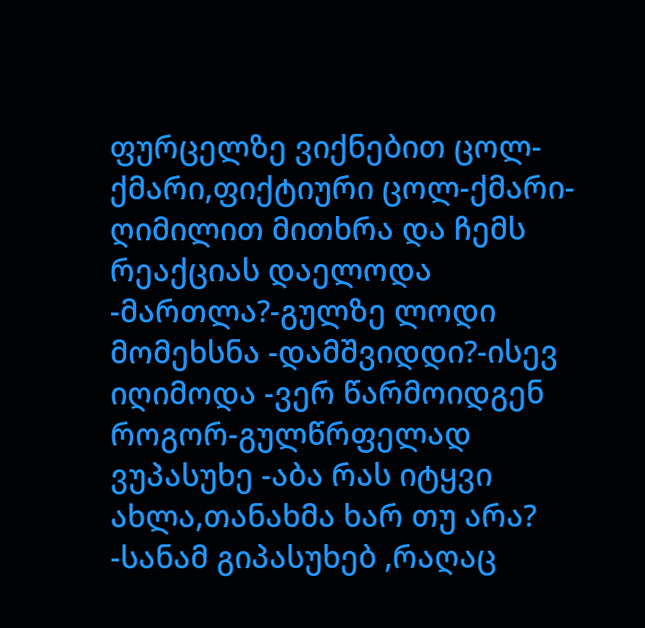ფურცელზე ვიქნებით ცოლ-ქმარი,ფიქტიური ცოლ-ქმარი-ღიმილით მითხრა და ჩემს რეაქციას დაელოდა -მართლა?-გულზე ლოდი მომეხსნა -დამშვიდდი?-ისევ იღიმოდა -ვერ წარმოიდგენ როგორ-გულწრფელად ვუპასუხე -აბა რას იტყვი ახლა,თანახმა ხარ თუ არა? -სანამ გიპასუხებ ,რაღაც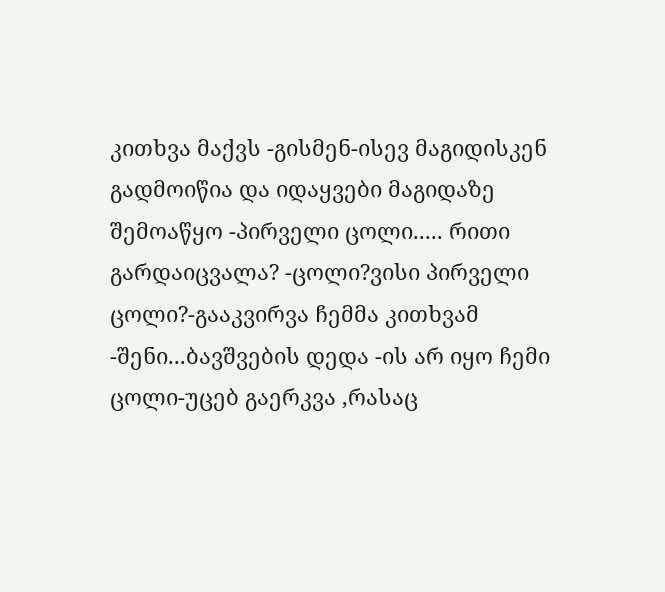კითხვა მაქვს -გისმენ-ისევ მაგიდისკენ გადმოიწია და იდაყვები მაგიდაზე შემოაწყო -პირველი ცოლი..... რითი გარდაიცვალა? -ცოლი?ვისი პირველი ცოლი?-გააკვირვა ჩემმა კითხვამ -შენი...ბავშვების დედა -ის არ იყო ჩემი ცოლი-უცებ გაერკვა ,რასაც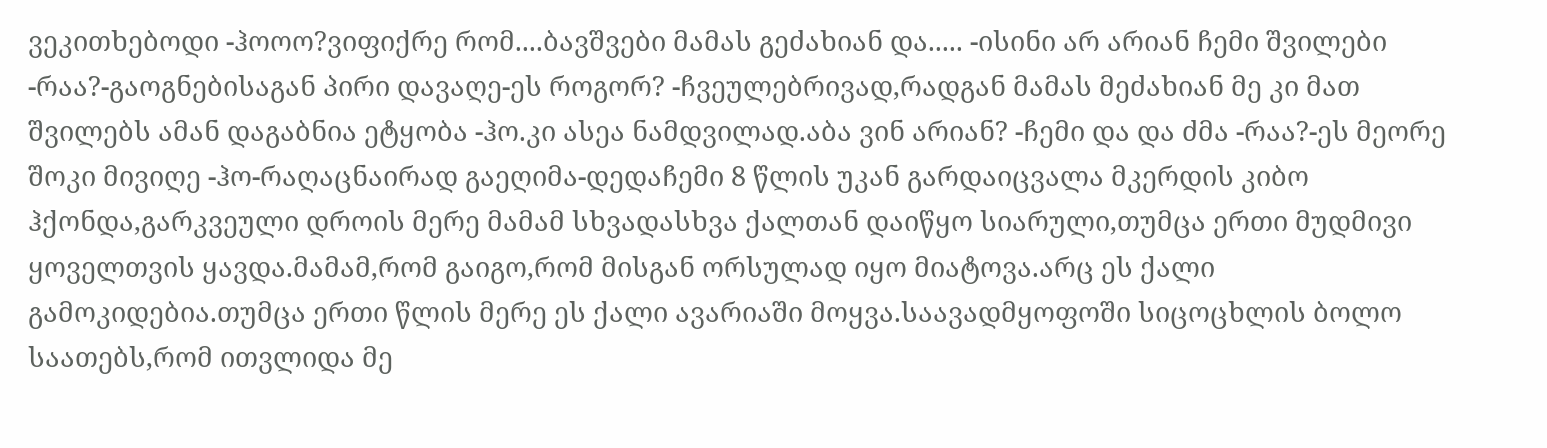ვეკითხებოდი -ჰოოო?ვიფიქრე რომ....ბავშვები მამას გეძახიან და..... -ისინი არ არიან ჩემი შვილები -რაა?-გაოგნებისაგან პირი დავაღე-ეს როგორ? -ჩვეულებრივად,რადგან მამას მეძახიან მე კი მათ შვილებს ამან დაგაბნია ეტყობა -ჰო.კი ასეა ნამდვილად.აბა ვინ არიან? -ჩემი და და ძმა -რაა?-ეს მეორე შოკი მივიღე -ჰო-რაღაცნაირად გაეღიმა-დედაჩემი 8 წლის უკან გარდაიცვალა მკერდის კიბო ჰქონდა,გარკვეული დროის მერე მამამ სხვადასხვა ქალთან დაიწყო სიარული,თუმცა ერთი მუდმივი ყოველთვის ყავდა.მამამ,რომ გაიგო,რომ მისგან ორსულად იყო მიატოვა.არც ეს ქალი გამოკიდებია.თუმცა ერთი წლის მერე ეს ქალი ავარიაში მოყვა.საავადმყოფოში სიცოცხლის ბოლო საათებს,რომ ითვლიდა მე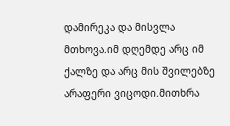დამირეკა და მისვლა მთხოვა.იმ დღემდე არც იმ ქალზე და არც მის შვილებზე არაფერი ვიცოდი.მითხრა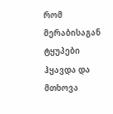რომ მერაბისაგან ტყუპები ჰყავდა და მთხოვა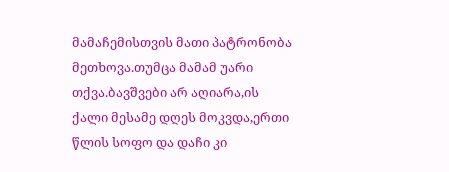მამაჩემისთვის მათი პატრონობა მეთხოვა.თუმცა მამამ უარი თქვა.ბავშვები არ აღიარა,ის ქალი მესამე დღეს მოკვდა,ერთი წლის სოფო და დაჩი კი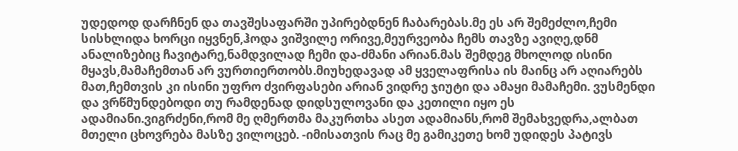უდედოდ დარჩნენ და თავშესაფარში უპირებდნენ ჩაბარებას.მე ეს არ შემეძლო,ჩემი სისხლიდა ხორცი იყვნენ,ჰოდა ვიშვილე ორივე,მეურვეობა ჩემს თავზე ავიღე,დნმ ანალიზებიც ჩავიტარე,ნამდვილად ჩემი და-ძმანი არიან.მას შემდეგ მხოლოდ ისინი მყავს,მამაჩემთან არ ვურთიერთობს.მიუხედავად ამ ყველაფრისა ის მაინც არ აღიარებს მათ,ჩემთვის კი ისინი უფრო ძვირფასები არიან ვიდრე ჯიუტი და ამაყი მამაჩემი. ვუსმენდი და ვრწმუნდებოდი თუ რამდენად დიდსულოვანი და კეთილი იყო ეს ადამიანი.ვიგრძენი,რომ მე ღმერთმა მაკურთხა ასეთ ადამიანს,რომ შემახვედრა,ალბათ მთელი ცხოვრება მასზე ვილოცებ. -იმისათვის რაც მე გამიკეთე ხომ უდიდეს პატივს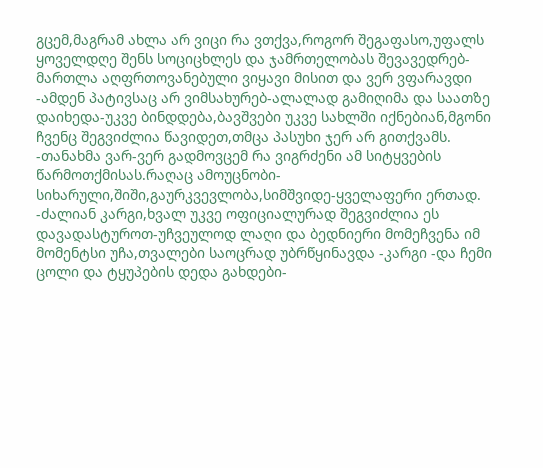გცემ,მაგრამ ახლა არ ვიცი რა ვთქვა,როგორ შეგაფასო,უფალს ყოველდღე შენს სოციცხლეს და ჯამრთელობას შევავედრებ-მართლა აღფრთოვანებული ვიყავი მისით და ვერ ვფარავდი -ამდენ პატივსაც არ ვიმსახურებ-ალალად გამიღიმა და საათზე დაიხედა-უკვე ბინდდება,ბავშვები უკვე სახლში იქნებიან,მგონი ჩვენც შეგვიძლია წავიდეთ,თმცა პასუხი ჯერ არ გითქვამს. -თანახმა ვარ-ვერ გადმოვცემ რა ვიგრძენი ამ სიტყვების წარმოთქმისას.რაღაც ამოუცნობი-სიხარული,შიში,გაურკვევლობა,სიმშვიდე-ყველაფერი ერთად. -ძალიან კარგი,ხვალ უკვე ოფიციალურად შეგვიძლია ეს დავადასტუროთ-უჩვეულოდ ლაღი და ბედნიერი მომეჩვენა იმ მომენტსი უჩა,თვალები საოცრად უბრწყინავდა -კარგი -და ჩემი ცოლი და ტყუპების დედა გახდები-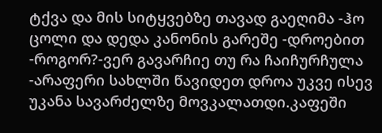ტქვა და მის სიტყვებზე თავად გაეღიმა -ჰო ცოლი და დედა კანონის გარეშე -დროებით -როგორ?-ვერ გავარჩიე თუ რა ჩაიჩურჩულა -არაფერი სახლში წავიდეთ დროა უკვე ისევ უკანა სავარძელზე მოვკალათდი.კაფეში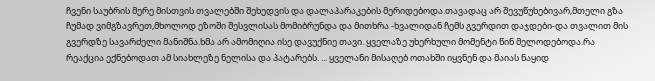ჩვენი საუბრის მერე მისთვის თვალებში შეხედვის და დალაპარაკების მერიდებოდა.თავადაც არ შევუწუხებივარ,მთელი გზა ჩუმად ვიმგზავრეთ,მხოლოდ ეზოში შესვლისას მომიბრუნდა და მითხრა -ხვალიდან ჩემს გვერდით დაჯდები-და თვალით მის გვერდზე სავარძელი მანიშნა.ხმა არ ამომიღია ისე დავუქნიე თავი. ყველაზე უხერხული მომენტი წინ მელოდებოდა.რა რეაქცია ექნებოდათ ამ სიახლეზე ნელისა და პატარებს. ... ყველანი მისაღებ ოთახში იყვნენ და მაიას ნაყიდ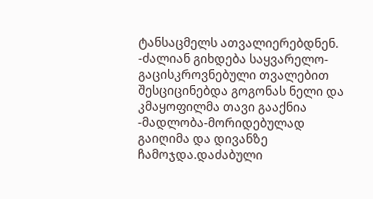ტანსაცმელს ათვალიერებდნენ. -ძალიან გიხდება საყვარელო-გაცისკროვნებული თვალებით შესციცინებდა გოგონას ნელი და კმაყოფილმა თავი გააქნია -მადლობა-მორიდებულად გაიღიმა და დივანზე ჩამოჯდა.დაძაბული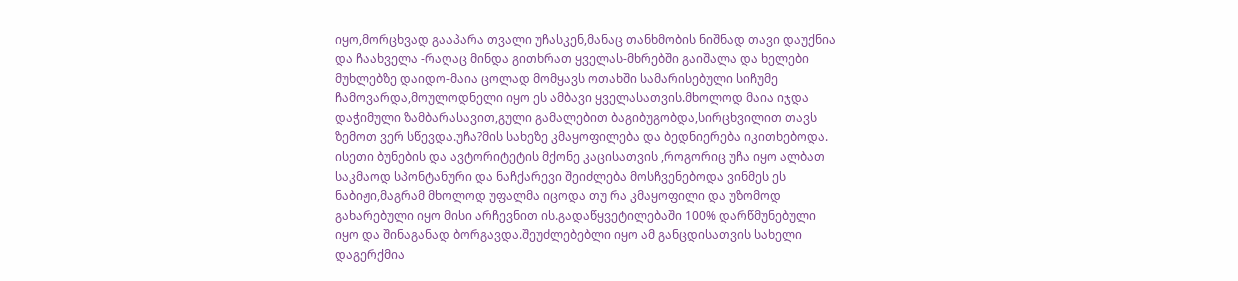იყო,მორცხვად გააპარა თვალი უჩასკენ,მანაც თანხმობის ნიშნად თავი დაუქნია და ჩაახველა -რაღაც მინდა გითხრათ ყველას-მხრებში გაიშალა და ხელები მუხლებზე დაიდო-მაია ცოლად მომყავს ოთახში სამარისებული სიჩუმე ჩამოვარდა,მოულოდნელი იყო ეს ამბავი ყველასათვის.მხოლოდ მაია იჯდა დაჭიმული ზამბარასავით,გული გამალებით ბაგიბუგობდა,სირცხვილით თავს ზემოთ ვერ სწევდა.უჩა?მის სახეზე კმაყოფილება და ბედნიერება იკითხებოდა. ისეთი ბუნების და ავტორიტეტის მქონე კაცისათვის ,როგორიც უჩა იყო ალბათ საკმაოდ სპონტანური და ნაჩქარევი შეიძლება მოსჩვენებოდა ვინმეს ეს ნაბიჟი,მაგრამ მხოლოდ უფალმა იცოდა თუ რა კმაყოფილი და უზომოდ გახარებული იყო მისი არჩევნით ის.გადაწყვეტილებაში 100% დარწმუნებული იყო და შინაგანად ბორგავდა.შეუძლებებლი იყო ამ განცდისათვის სახელი დაგერქმია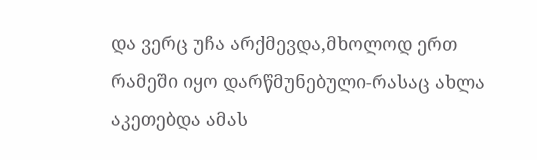და ვერც უჩა არქმევდა,მხოლოდ ერთ რამეში იყო დარწმუნებული-რასაც ახლა აკეთებდა ამას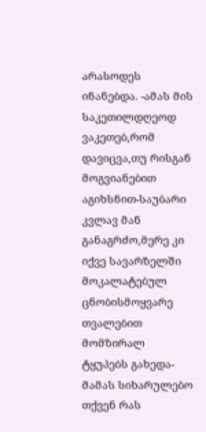არასოდეს ინანებდა. -ამას მის საკეთილდღეოდ ვაკეთებ,რომ დავიცვა,თუ რისგან მოგვიანებით აგიხსნით-საუბარი კვლავ მან განაგრძო,მერე კი იქვე სავარზელში მოკალატებულ ცნობისმოყვარე თვალებით მომზირალ ტყუპებს გახედა-მამას სიხარულებო თქვენ რას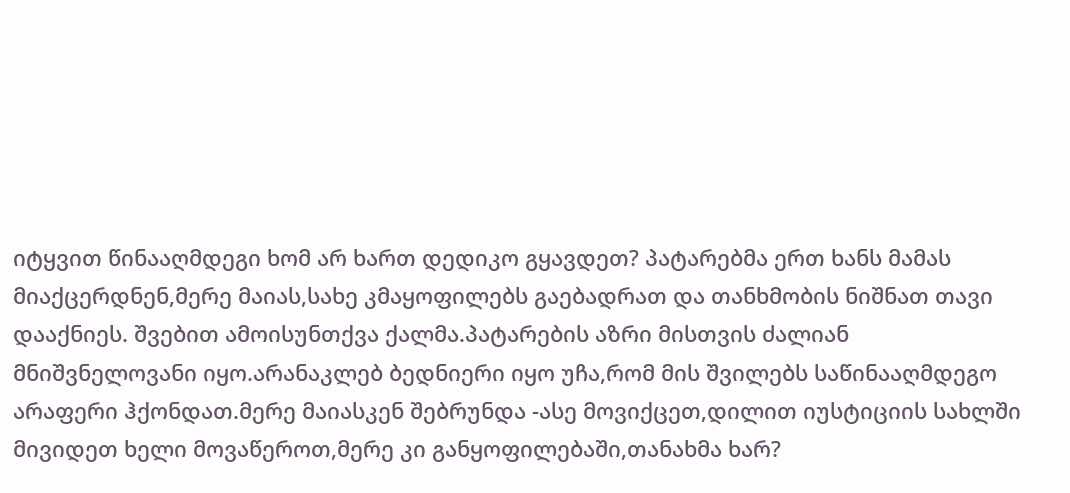იტყვით წინააღმდეგი ხომ არ ხართ დედიკო გყავდეთ? პატარებმა ერთ ხანს მამას მიაქცერდნენ,მერე მაიას,სახე კმაყოფილებს გაებადრათ და თანხმობის ნიშნათ თავი დააქნიეს. შვებით ამოისუნთქვა ქალმა.პატარების აზრი მისთვის ძალიან მნიშვნელოვანი იყო.არანაკლებ ბედნიერი იყო უჩა,რომ მის შვილებს საწინააღმდეგო არაფერი ჰქონდათ.მერე მაიასკენ შებრუნდა -ასე მოვიქცეთ,დილით იუსტიციის სახლში მივიდეთ ხელი მოვაწეროთ,მერე კი განყოფილებაში,თანახმა ხარ?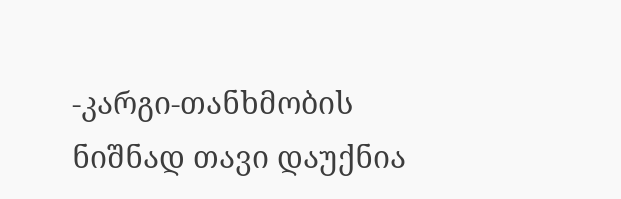-კარგი-თანხმობის ნიშნად თავი დაუქნია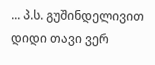... პ.ს. გუშინდელივით დიდი თავი ვერ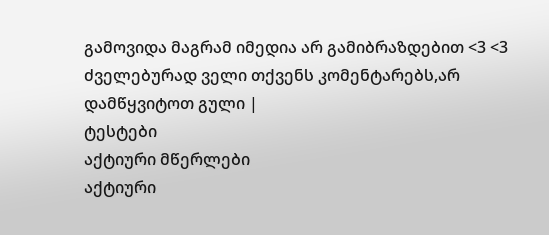გამოვიდა მაგრამ იმედია არ გამიბრაზდებით <3 <3 ძველებურად ველი თქვენს კომენტარებს,არ დამწყვიტოთ გული |
ტესტები
აქტიური მწერლები
აქტიური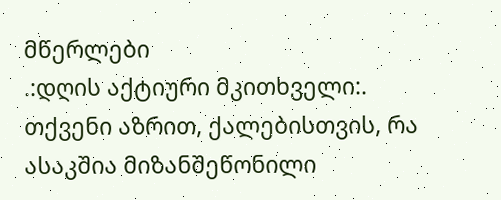მწერლები
.:დღის აქტიური მკითხველი:.
თქვენი აზრით, ქალებისთვის, რა ასაკშია მიზანშეწონილი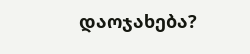დაოჯახება?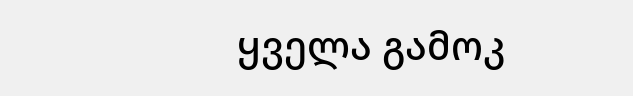ყველა გამოკ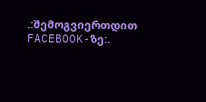.:შემოგვიერთდით FACEBOOK-ზე:.